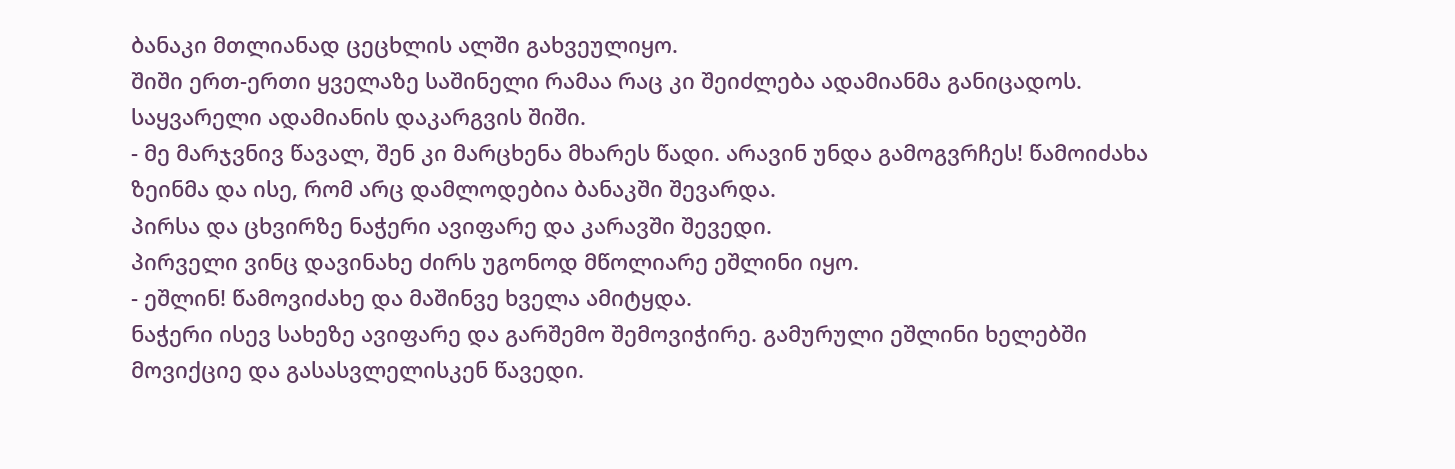ბანაკი მთლიანად ცეცხლის ალში გახვეულიყო.
შიში ერთ-ერთი ყველაზე საშინელი რამაა რაც კი შეიძლება ადამიანმა განიცადოს.
საყვარელი ადამიანის დაკარგვის შიში.
- მე მარჯვნივ წავალ, შენ კი მარცხენა მხარეს წადი. არავინ უნდა გამოგვრჩეს! წამოიძახა ზეინმა და ისე, რომ არც დამლოდებია ბანაკში შევარდა.
პირსა და ცხვირზე ნაჭერი ავიფარე და კარავში შევედი.
პირველი ვინც დავინახე ძირს უგონოდ მწოლიარე ეშლინი იყო.
- ეშლინ! წამოვიძახე და მაშინვე ხველა ამიტყდა.
ნაჭერი ისევ სახეზე ავიფარე და გარშემო შემოვიჭირე. გამურული ეშლინი ხელებში მოვიქციე და გასასვლელისკენ წავედი.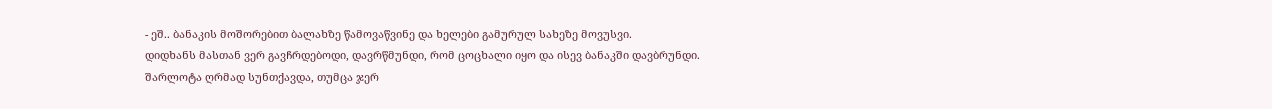- ეშ.. ბანაკის მოშორებით ბალახზე წამოვაწვინე და ხელები გამურულ სახეზე მოვუსვი.
დიდხანს მასთან ვერ გავჩრდებოდი, დავრწმუნდი, რომ ცოცხალი იყო და ისევ ბანაკში დავბრუნდი.
შარლოტა ღრმად სუნთქავდა, თუმცა ჯერ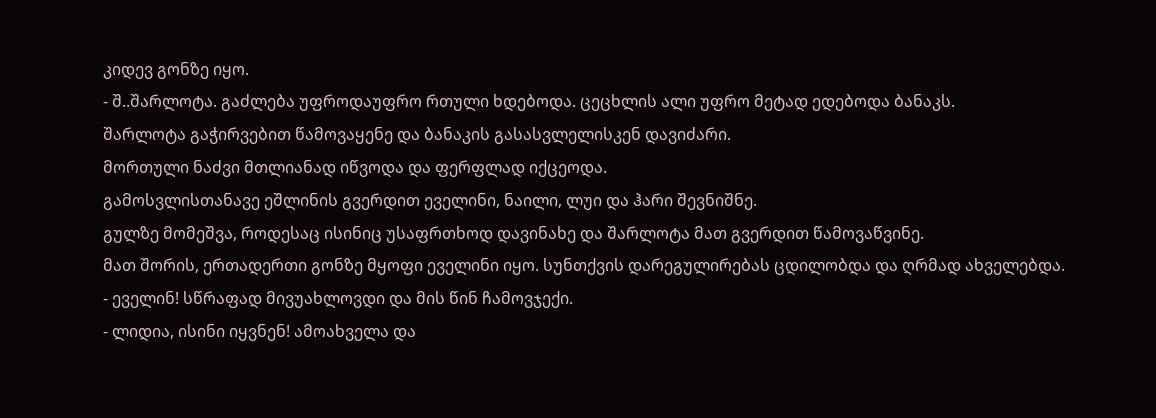კიდევ გონზე იყო.
- შ..შარლოტა. გაძლება უფროდაუფრო რთული ხდებოდა. ცეცხლის ალი უფრო მეტად ედებოდა ბანაკს.
შარლოტა გაჭირვებით წამოვაყენე და ბანაკის გასასვლელისკენ დავიძარი.
მორთული ნაძვი მთლიანად იწვოდა და ფერფლად იქცეოდა.
გამოსვლისთანავე ეშლინის გვერდით ეველინი, ნაილი, ლუი და ჰარი შევნიშნე.
გულზე მომეშვა, როდესაც ისინიც უსაფრთხოდ დავინახე და შარლოტა მათ გვერდით წამოვაწვინე.
მათ შორის, ერთადერთი გონზე მყოფი ეველინი იყო. სუნთქვის დარეგულირებას ცდილობდა და ღრმად ახველებდა.
- ეველინ! სწრაფად მივუახლოვდი და მის წინ ჩამოვჯექი.
- ლიდია, ისინი იყვნენ! ამოახველა და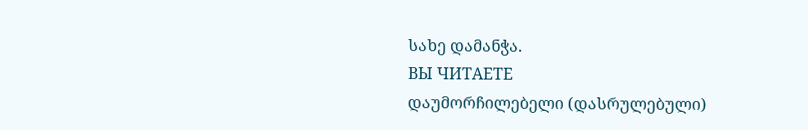სახე დამანჭა.
ВЫ ЧИТАЕТЕ
დაუმორჩილებელი (დასრულებული)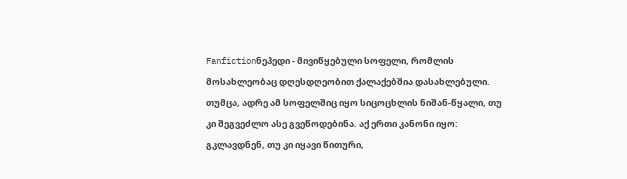Fanfictionნეპედი - მივიწყებული სოფელი, რომლის მოსახლეობაც დღესდღეობით ქალაქებშია დასახლებული. თუმცა, ადრე ამ სოფელშიც იყო სიცოცხლის ნიშან-წყალი, თუ კი შეგვეძლო ასე გვეწოდებინა. აქ ერთი კანონი იყო: გკლავდნენ, თუ კი იყავი წითური,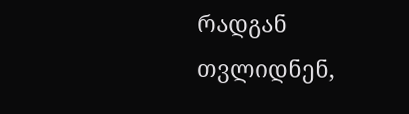რადგან თვლიდნენ,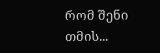რომ შენი თმის...